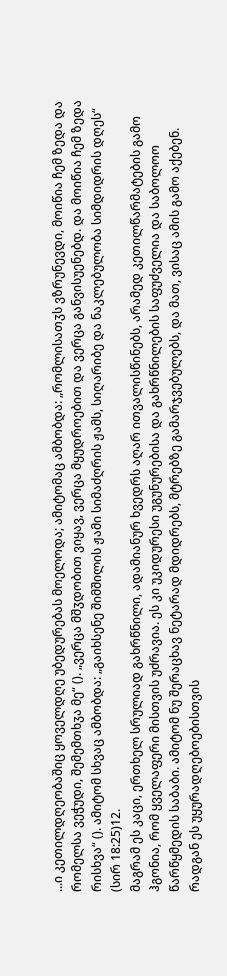...ი კეთილდღეობაშიც ყოველდღე უბედურებას მოელოდა; ამიტომაც ამბობდა: „რომლისათჳს ვზრუნევდი, მოიწია ჩემ ზედა და რომელსა ვეჭუდი, შემემთხჳა მე“ (). „ვერცა მშჳდობით ვიყავ, ვერცა მყუდროებით და ვერცა განვისუენებდ. და მოიწია ჩემ ზედა რისხვა“ (). ამიტომ სხვაც ამბობდა: „გაიხსენე შიმშილის ჟამი სიმაძღრის ჟამს, სიღარიბე და ნაკლებულობა სიმდიდრის დღეს“ (სირ 18:25)12.
მაგრამ ეს კაცი, ერთხელ სრულიად გახრწნილი, ადამიანურ ხვედრს აღარ ითვალისწინებს, არამედ კეთილწარმატების გამო ჰგონია, რომ ყველაფერი მისთვის უძრავია. ეს კი უკიდურესი უგუნურებისა და გახრწნილების საფუძველია და საბოლოო წარწყმედის საბაბი. ამიტომ ნუ შერაცხავ ნეტარად მდიდრებს, მტრებზე გამარჯვებულებს, და მათ, ვისაც ამის გამო აქებენ. რადგან ეს უყურადღებოებისთვის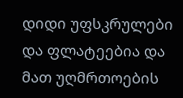დიდი უფსკრულები და ფლატეებია და მათ უღმრთოების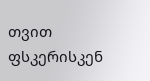თვით ფსკერისკენ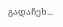გადაჩეხ...